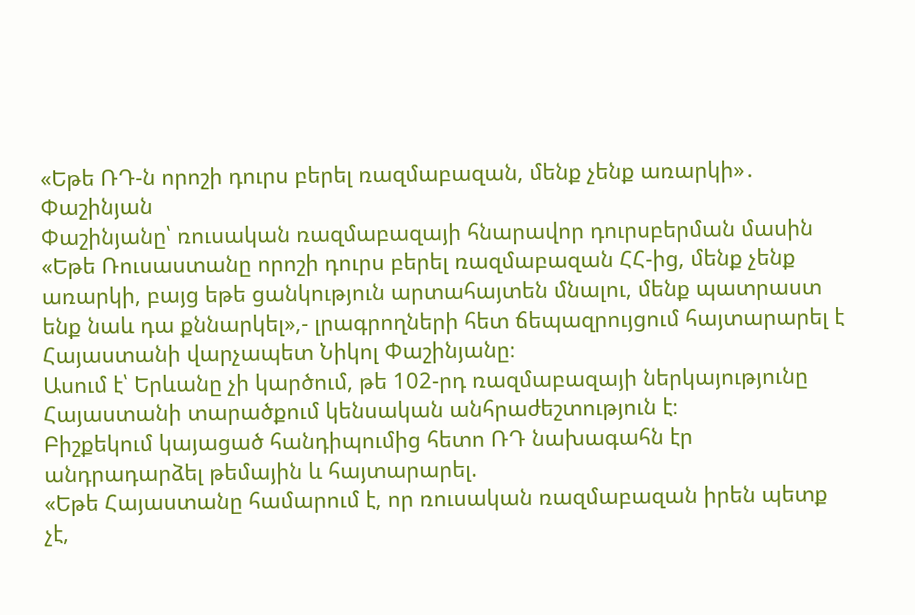«Եթե ՌԴ-ն որոշի դուրս բերել ռազմաբազան, մենք չենք առարկի»․ Փաշինյան
Փաշինյանը՝ ռուսական ռազմաբազայի հնարավոր դուրսբերման մասին
«Եթե Ռուսաստանը որոշի դուրս բերել ռազմաբազան ՀՀ-ից, մենք չենք առարկի, բայց եթե ցանկություն արտահայտեն մնալու, մենք պատրաստ ենք նաև դա քննարկել»,- լրագրողների հետ ճեպազրույցում հայտարարել է Հայաստանի վարչապետ Նիկոլ Փաշինյանը։
Ասում է՝ Երևանը չի կարծում, թե 102-րդ ռազմաբազայի ներկայությունը Հայաստանի տարածքում կենսական անհրաժեշտություն է։
Բիշքեկում կայացած հանդիպումից հետո ՌԴ նախագահն էր անդրադարձել թեմային և հայտարարել.
«Եթե Հայաստանը համարում է, որ ռուսական ռազմաբազան իրեն պետք չէ,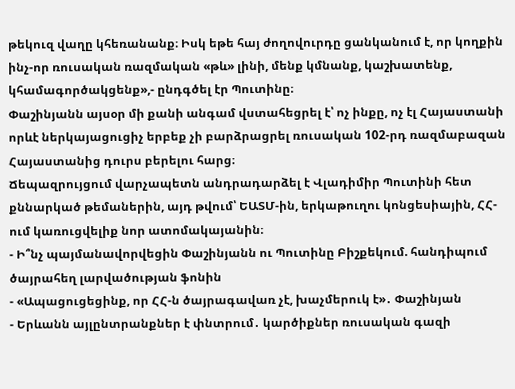թեկուզ վաղը կհեռանանք։ Իսկ եթե հայ ժողովուրդը ցանկանում է, որ կողքին ինչ-որ ռուսական ռազմական «թև» լինի, մենք կմնանք, կաշխատենք, կհամագործակցենք»,- ընդգծել էր Պուտինը։
Փաշինյանն այսօր մի քանի անգամ վստահեցրել է՝ ոչ ինքը, ոչ էլ Հայաստանի որևէ ներկայացուցիչ երբեք չի բարձրացրել ռուսական 102-րդ ռազմաբազան Հայաստանից դուրս բերելու հարց։
Ճեպազրույցում վարչապետն անդրադարձել է Վլադիմիր Պուտինի հետ քննարկած թեմաներին, այդ թվում՝ ԵԱՏՄ-ին, երկաթուղու կոնցեսիային, ՀՀ-ում կառուցվելիք նոր ատոմակայանին։
- Ի՞նչ պայմանավորվեցին Փաշինյանն ու Պուտինը Բիշքեկում. հանդիպում ծայրահեղ լարվածության ֆոնին
- «Ապացուցեցինք, որ ՀՀ-ն ծայրագավառ չէ, խաչմերուկ է»․ Փաշինյան
- Երևանն այլընտրանքներ է փնտրում․ կարծիքներ ռուսական գազի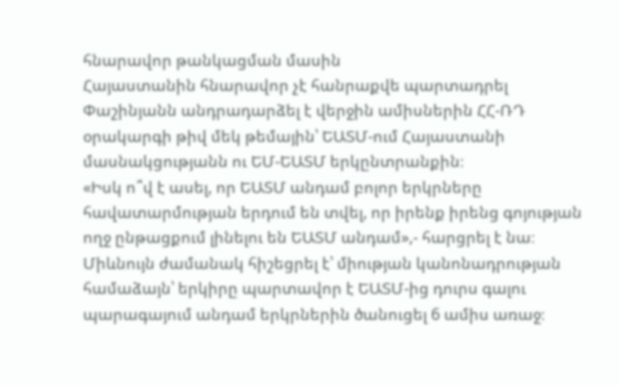հնարավոր թանկացման մասին
Հայաստանին հնարավոր չէ հանրաքվե պարտադրել
Փաշինյանն անդրադարձել է վերջին ամիսներին ՀՀ-ՌԴ օրակարգի թիվ մեկ թեմային՝ ԵԱՏՄ-ում Հայաստանի մասնակցությանն ու ԵՄ-ԵԱՏՄ երկընտրանքին։
«Իսկ ո՞վ է ասել, որ ԵԱՏՄ անդամ բոլոր երկրները հավատարմության երդում են տվել, որ իրենք իրենց գոյության ողջ ընթացքում լինելու են ԵԱՏՄ անդամ»,- հարցրել է նա։
Միևնույն ժամանակ հիշեցրել է՝ միության կանոնադրության համաձայն՝ երկիրը պարտավոր է ԵԱՏՄ-ից դուրս գալու պարագայում անդամ երկրներին ծանուցել 6 ամիս առաջ։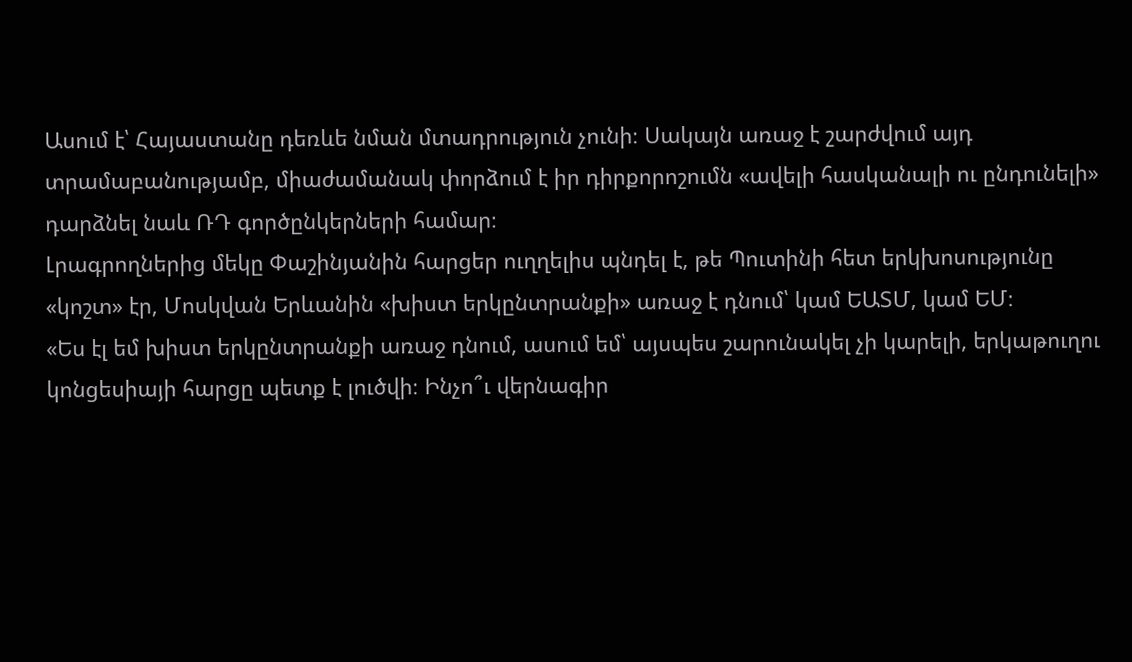Ասում է՝ Հայաստանը դեռևե նման մտադրություն չունի։ Սակայն առաջ է շարժվում այդ տրամաբանությամբ, միաժամանակ փորձում է իր դիրքորոշումն «ավելի հասկանալի ու ընդունելի» դարձնել նաև ՌԴ գործընկերների համար։
Լրագրողներից մեկը Փաշինյանին հարցեր ուղղելիս պնդել է, թե Պուտինի հետ երկխոսությունը «կոշտ» էր, Մոսկվան Երևանին «խիստ երկընտրանքի» առաջ է դնում՝ կամ ԵԱՏՄ, կամ ԵՄ։
«Ես էլ եմ խիստ երկընտրանքի առաջ դնում, ասում եմ՝ այսպես շարունակել չի կարելի, երկաթուղու կոնցեսիայի հարցը պետք է լուծվի։ Ինչո՞ւ վերնագիր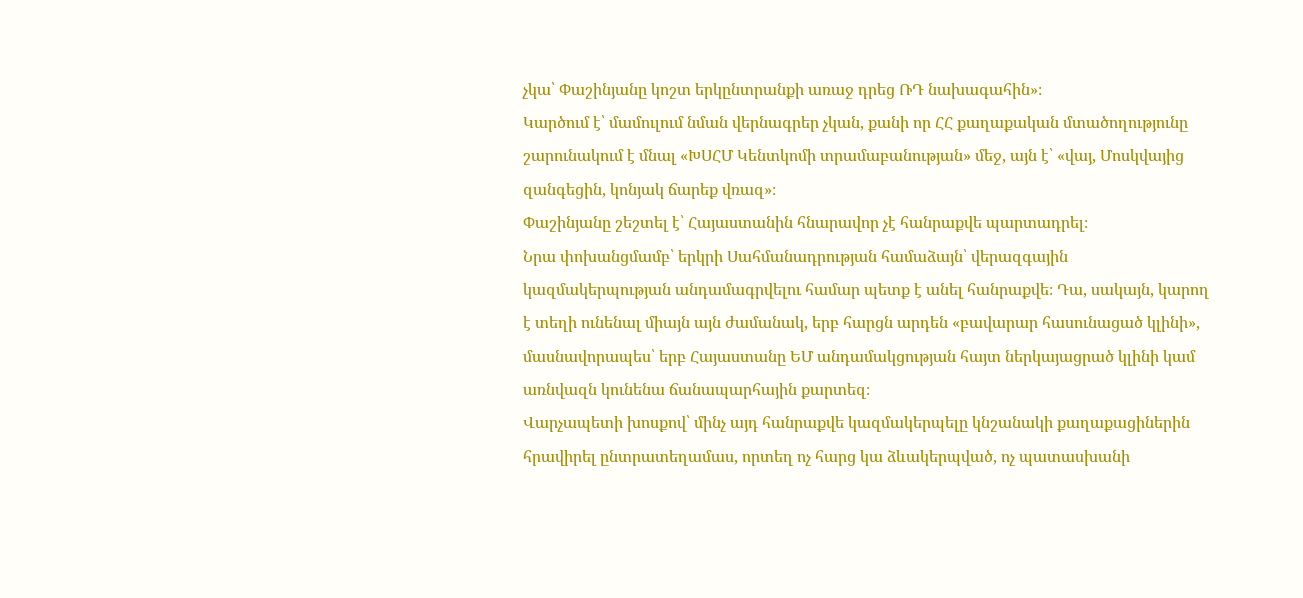չկա՝ Փաշինյանը կոշտ երկընտրանքի առաջ դրեց ՌԴ նախագահին»։
Կարծում է՝ մամուլում նման վերնագրեր չկան, քանի որ ՀՀ քաղաքական մտածողությունը շարունակում է մնալ «ԽՍՀՄ Կենտկոմի տրամաբանության» մեջ, այն է՝ «վայ, Մոսկվայից զանգեցին, կոնյակ ճարեք վռազ»։
Փաշինյանը շեշտել է՝ Հայաստանին հնարավոր չէ հանրաքվե պարտադրել։
Նրա փոխանցմամբ՝ երկրի Սահմանադրության համաձայն՝ վերազգային կազմակերպության անդամագրվելու համար պետք է անել հանրաքվե։ Դա, սակայն, կարող է տեղի ունենալ միայն այն ժամանակ, երբ հարցն արդեն «բավարար հասունացած կլինի», մասնավորապես՝ երբ Հայաստանը ԵՄ անդամակցության հայտ ներկայացրած կլինի կամ առնվազն կունենա ճանապարհային քարտեզ։
Վարչապետի խոսքով՝ մինչ այդ հանրաքվե կազմակերպելը կնշանակի քաղաքացիներին հրավիրել ընտրատեղամաս, որտեղ ոչ հարց կա ձևակերպված, ոչ պատասխանի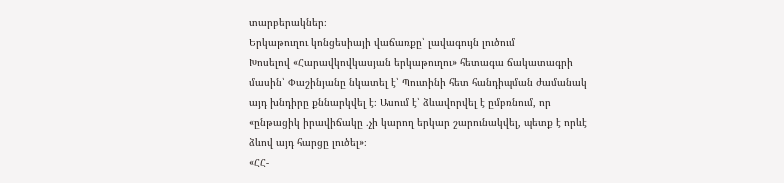տարբերակներ։
Երկաթուղու կոնցեսիայի վաճառքը՝ լավագույն լուծում
Խոսելով «Հարավկովկասյան երկաթուղու» հետագա ճակատագրի մասին՝ Փաշինյանը նկատել է՝ Պուտինի հետ հանդիպման ժամանակ այդ խնդիրը քննարկվել է։ Ասում է՝ ձևավորվել է ըմբռնում, որ «ընթացիկ իրավիճակը ․չի կարող երկար շարունակվել, պետք է որևէ ձևով այդ հարցը լուծել»։
«ՀՀ-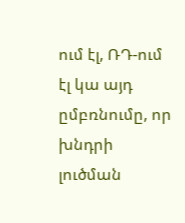ում էլ, ՌԴ-ում էլ կա այդ ըմբռնումը, որ խնդրի լուծման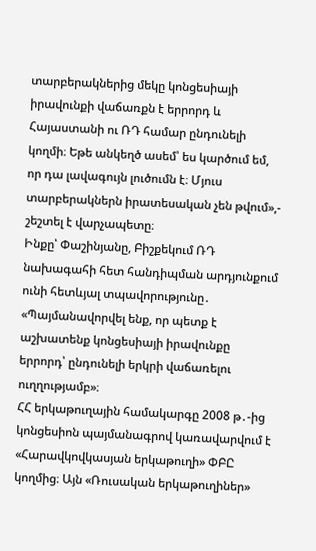տարբերակներից մեկը կոնցեսիայի իրավունքի վաճառքն է երրորդ և Հայաստանի ու ՌԴ համար ընդունելի կողմի։ Եթե անկեղծ ասեմ՝ ես կարծում եմ, որ դա լավագույն լուծումն է։ Մյուս տարբերակներն իրատեսական չեն թվում»,- շեշտել է վարչապետը։
Ինքը՝ Փաշինյանը, Բիշքեկում ՌԴ նախագահի հետ հանդիպման արդյունքում ունի հետևյալ տպավորությունը․
«Պայմանավորվել ենք, որ պետք է աշխատենք կոնցեսիայի իրավունքը երրորդ՝ ընդունելի երկրի վաճառելու ուղղությամբ»։
ՀՀ երկաթուղային համակարգը 2008 թ․-ից կոնցեսիոն պայմանագրով կառավարվում է «Հարավկովկասյան երկաթուղի» ՓԲԸ կողմից։ Այն «Ռուսական երկաթուղիներ»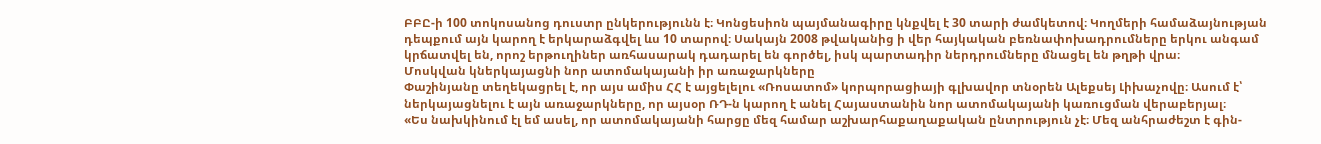ԲԲԸ-ի 100 տոկոսանոց դուստր ընկերությունն է։ Կոնցեսիոն պայմանագիրը կնքվել է 30 տարի ժամկետով։ Կողմերի համաձայնության դեպքում այն կարող է երկարաձգվել ևս 10 տարով։ Սակայն 2008 թվականից ի վեր հայկական բեռնափոխադրումները երկու անգամ կրճատվել են, որոշ երթուղիներ առհասարակ դադարել են գործել, իսկ պարտադիր ներդրումները մնացել են թղթի վրա։
Մոսկվան կներկայացնի նոր ատոմակայանի իր առաջարկները
Փաշինյանը տեղեկացրել է, որ այս ամիս ՀՀ է այցելելու «Ռոսատոմ» կորպորացիայի գլխավոր տնօրեն Ալեքսեյ Լիխաչովը։ Ասում է՝ ներկայացնելու է այն առաջարկները, որ այսօր ՌԴ-ն կարող է անել Հայաստանին նոր ատոմակայանի կառուցման վերաբերյալ։
«Ես նախկինում էլ եմ ասել, որ ատոմակայանի հարցը մեզ համար աշխարհաքաղաքական ընտրություն չէ։ Մեզ անհրաժեշտ է գին-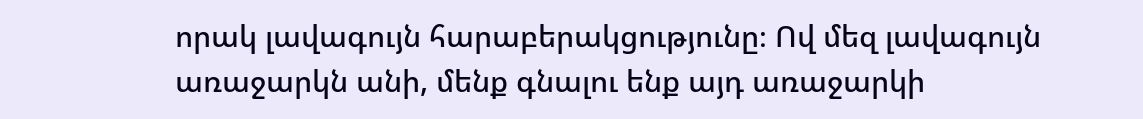որակ լավագույն հարաբերակցությունը։ Ով մեզ լավագույն առաջարկն անի, մենք գնալու ենք այդ առաջարկի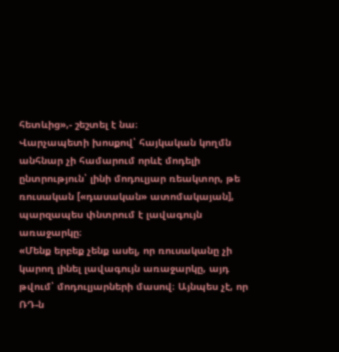հետևից»,- շեշտել է նա։
Վարչապետի խոսքով՝ հայկական կողմն անհնար չի համարում որևէ մոդելի ընտրություն՝ լինի մոդուլյար ռեակտոր, թե ռուսական [«դասական» ատոմակայան], պարզապես փնտրում է լավագույն առաջարկը։
«Մենք երբեք չենք ասել, որ ռուսականը չի կարող լինել լավագույն առաջարկը, այդ թվում՝ մոդուլյարների մասով։ Այնպես չէ, որ ՌԴ-ն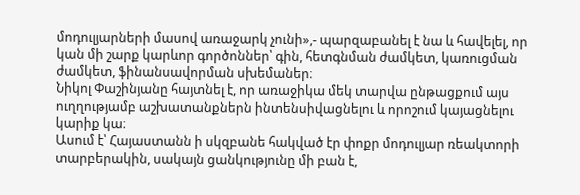մոդուլյարների մասով առաջարկ չունի»,- պարզաբանել է նա և հավելել, որ կան մի շարք կարևոր գործոններ՝ գին, հետգնման ժամկետ, կառուցման ժամկետ, ֆինանսավորման սխեմաներ։
Նիկոլ Փաշինյանը հայտնել է, որ առաջիկա մեկ տարվա ընթացքում այս ուղղությամբ աշխատանքներն ինտենսիվացնելու և որոշում կայացնելու կարիք կա։
Ասում է՝ Հայաստանն ի սկզբանե հակված էր փոքր մոդուլյար ռեակտորի տարբերակին, սակայն ցանկությունը մի բան է,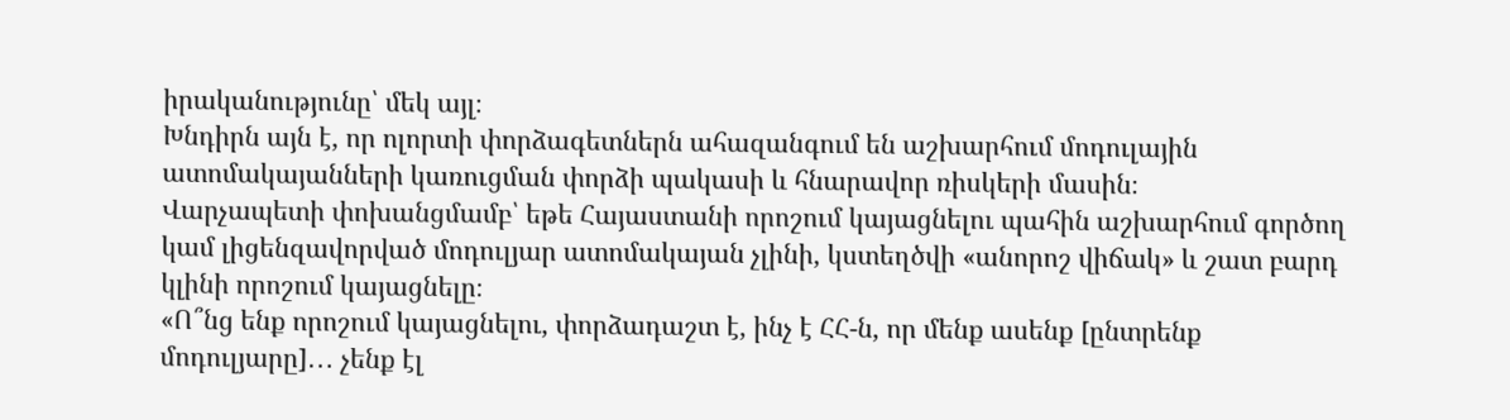իրականությունը՝ մեկ այլ։
Խնդիրն այն է, որ ոլորտի փորձագետներն ահազանգում են աշխարհում մոդուլային ատոմակայանների կառուցման փորձի պակասի և հնարավոր ռիսկերի մասին։
Վարչապետի փոխանցմամբ՝ եթե Հայաստանի որոշում կայացնելու պահին աշխարհում գործող կամ լիցենզավորված մոդուլյար ատոմակայան չլինի, կստեղծվի «անորոշ վիճակ» և շատ բարդ կլինի որոշում կայացնելը։
«Ո՞նց ենք որոշում կայացնելու, փորձադաշտ է, ինչ է ՀՀ-ն, որ մենք ասենք [ընտրենք մոդուլյարը]․․․ չենք էլ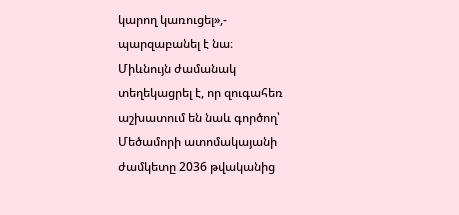կարող կառուցել»,- պարզաբանել է նա։
Միևնույն ժամանակ տեղեկացրել է, որ զուգահեռ աշխատում են նաև գործող՝ Մեծամորի ատոմակայանի ժամկետը 2036 թվականից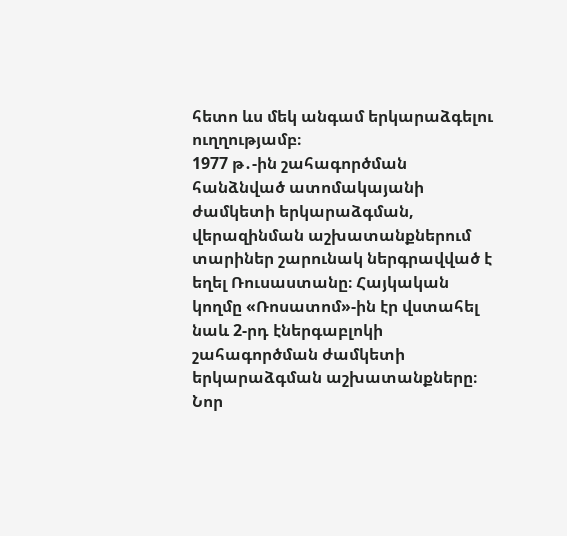հետո ևս մեկ անգամ երկարաձգելու ուղղությամբ։
1977 թ․-ին շահագործման հանձնված ատոմակայանի ժամկետի երկարաձգման, վերազինման աշխատանքներում տարիներ շարունակ ներգրավված է եղել Ռուսաստանը։ Հայկական կողմը «Ռոսատոմ»-ին էր վստահել նաև 2-րդ էներգաբլոկի շահագործման ժամկետի երկարաձգման աշխատանքները։ Նոր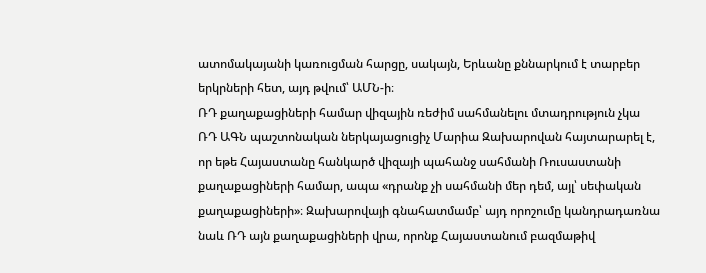ատոմակայանի կառուցման հարցը, սակայն, Երևանը քննարկում է տարբեր երկրների հետ, այդ թվում՝ ԱՄՆ-ի։
ՌԴ քաղաքացիների համար վիզային ռեժիմ սահմանելու մտադրություն չկա
ՌԴ ԱԳՆ պաշտոնական ներկայացուցիչ Մարիա Զախարովան հայտարարել է, որ եթե Հայաստանը հանկարծ վիզայի պահանջ սահմանի Ռուսաստանի քաղաքացիների համար, ապա «դրանք չի սահմանի մեր դեմ, այլ՝ սեփական քաղաքացիների»։ Զախարովայի գնահատմամբ՝ այդ որոշումը կանդրադառնա նաև ՌԴ այն քաղաքացիների վրա, որոնք Հայաստանում բազմաթիվ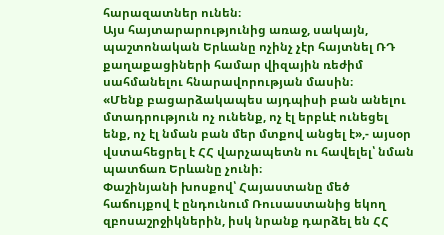հարազատներ ունեն։
Այս հայտարարությունից առաջ, սակայն, պաշտոնական Երևանը ոչինչ չէր հայտնել ՌԴ քաղաքացիների համար վիզային ռեժիմ սահմանելու հնարավորության մասին։
«Մենք բացարձակապես այդպիսի բան անելու մտադրություն ոչ ունենք, ոչ էլ երբևէ ունեցել ենք, ոչ էլ նման բան մեր մտքով անցել է»,- այսօր վստահեցրել է ՀՀ վարչապետն ու հավելել՝ նման պատճառ Երևանը չունի։
Փաշինյանի խոսքով՝ Հայաստանը մեծ հաճույքով է ընդունում Ռուսաստանից եկող զբոսաշրջիկներին, իսկ նրանք դարձել են ՀՀ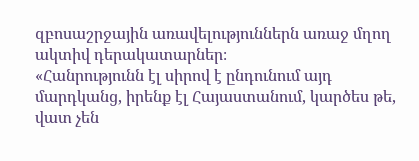զբոսաշրջային առավելություններն առաջ մղող ակտիվ դերակատարներ։
«Հանրությունն էլ սիրով է ընդունում այդ մարդկանց, իրենք էլ Հայաստանում, կարծես թե, վատ չեն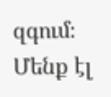զգում։ Մենք էլ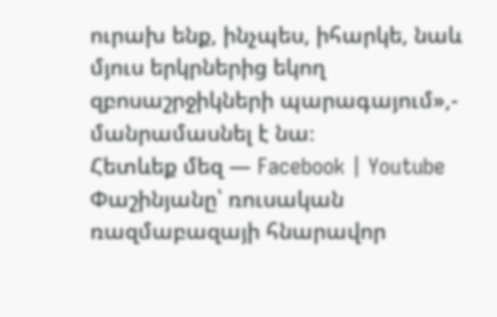ուրախ ենք, ինչպես, իհարկե, նաև մյուս երկրներից եկող զբոսաշրջիկների պարագայում»,- մանրամասնել է նա։
Հետևեք մեզ — Facebook | Youtube
Փաշինյանը՝ ռուսական ռազմաբազայի հնարավոր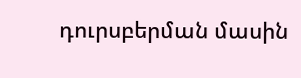դուրսբերման մասին